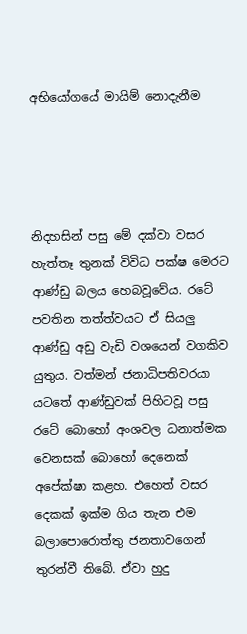අභියෝගයේ මායිම් නොදැනීම




නිදහසින් පසු මේ දක්වා වසර හැත්තෑ තුනක් විවිධ පක්ෂ මෙරට ආණ්ඩු බලය හෙබවූවේය. රටේ පවතින තත්ත්වයට ඒ සියලු ආණ්ඩු අඩු වැඩි වශයෙන් වගකිව යුතුය. වත්මන් ජනාධිපතිවරයා යටතේ ආණ්ඩුවක් පිහිටවූ පසු රටේ බොහෝ අංශවල ධනාත්මක වෙනසක් බොහෝ දෙනෙක් අපේක්ෂා කළහ. එහෙත් වසර දෙකක් ඉක්ම ගිය තැන එම බලාපොරොත්තු ජනතාවගෙන් තුරන්වී තිබේ. ඒවා හුදු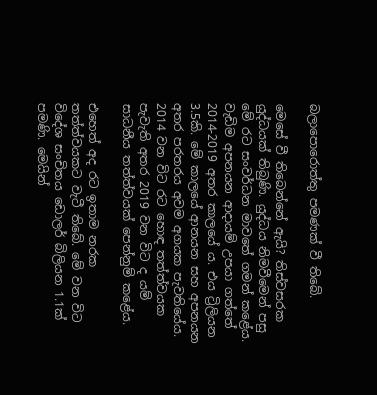බලාපොරොත්තු පමණක් වී තිබේ.

මෙසේ වී තිබෙන්නේ ඇයි? තිස්වසරක යුද්ධයක් තිබුණි. යුද්ධය නිමවීමෙන් පසු මේ රට සංවර්ධන මාවතේ ගමන් කළේය. වැඩිම අපනයන ආදායම් උපයා ගත්තේ 2014-2019 අතර කාලයේ ය. එය ට්‍රිලියන 3.5කි. මේ කාලයේ ආනයන සහ අපනයන අතර පරතරය අවම අගයක පැවතියේය. 2014 වන විට රට හොඳ තත්ත්වයක පැවැති අතර 2019 වන විට ද යම් සාධනීය තත්ත්වයක් පෙන්නුම් කළේය.

එහෙත් අද රට ඉතාම නරක තත්ත්වයකට වැටී තිබේ. මේ වන විට විදේශ සංචිතය ඩොලර් බිලියන 1.1ක් පමණි. මෙයින්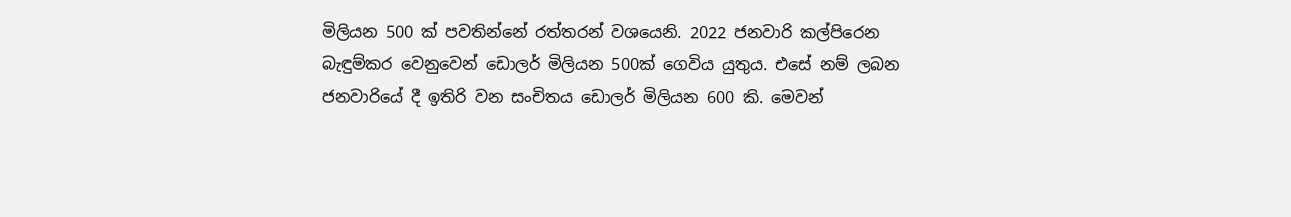මිලියන 500 ක් පවතින්නේ රත්තරන් වශයෙනි. 2022 ජනවාරි කල්පිරෙන බැඳුම්කර වෙනුවෙන් ඩොලර් මිලියන 500ක් ගෙවිය යුතුය. එසේ නම් ලබන ජනවාරියේ දී ඉතිරි වන සංචිතය ඩොලර් මිලියන 600 කි. මෙවන්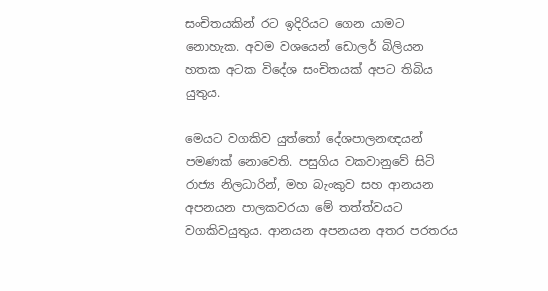සංචිතයකින් රට ඉදිරියට ගෙන යාමට නොහැක. අවම වශයෙන් ඩොලර් බිලියන හතක අටක විදේශ සංචිතයක් අපට තිබිය යුතුය.

මෙයට වගකිව යුත්තෝ දේශපාලනඥයන් පමණක් නොවෙති. පසුගිය වකවානුවේ සිටි රාජ්‍ය නිලධාරින්, මහ බැංකුව සහ ආනයන අපනයන පාලකවරයා මේ තත්ත්වයට වගකිවයුතුය. ආනයන අපනයන අතර පරතරය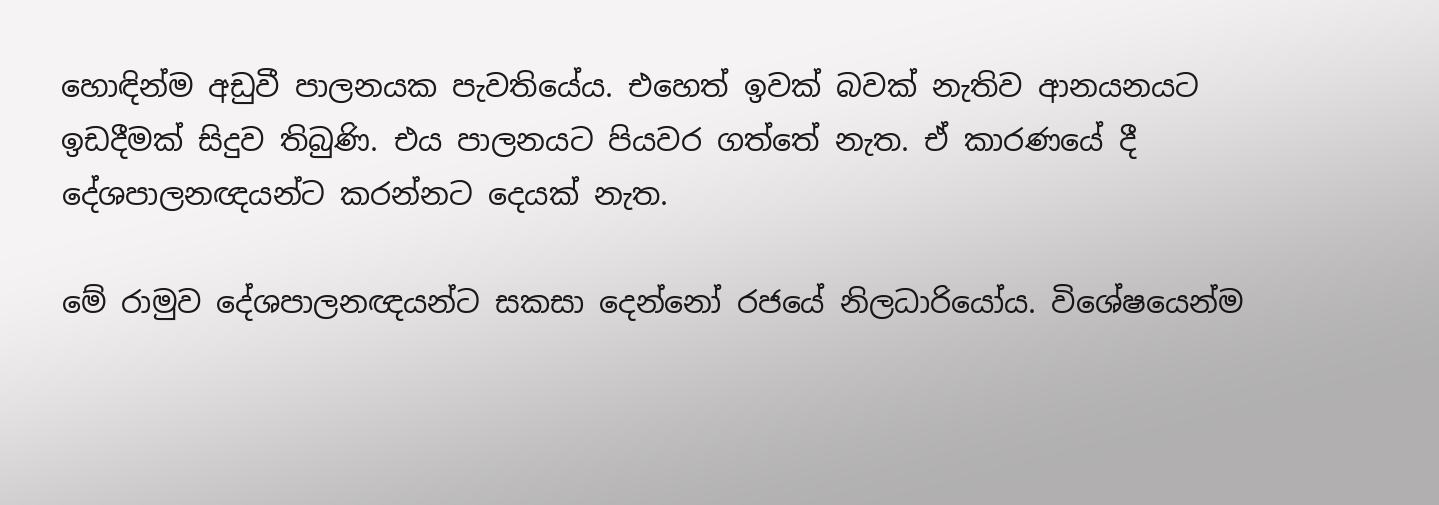හොඳින්ම අඩුවී පාලනයක පැවතියේය. එහෙත් ඉවක් බවක් නැතිව ආනයනයට ඉඩදීමක් සිදුව තිබුණි. එය පාලනයට පියවර ගත්තේ නැත. ඒ කාරණයේ දී දේශපාලනඥයන්ට කරන්නට දෙයක් නැත.

මේ රාමුව දේශපාලනඥයන්ට සකසා දෙන්නෝ රජයේ නිලධාරියෝය. විශේෂයෙන්ම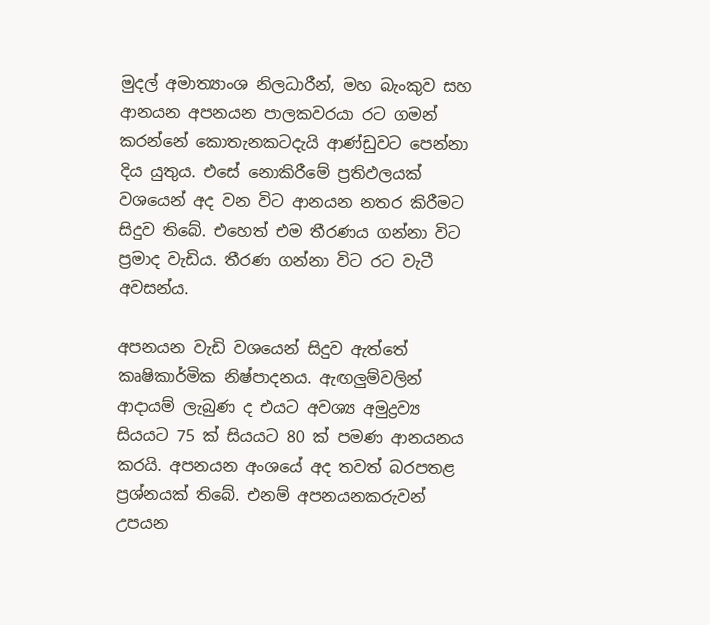මුදල් අමාත්‍යාංශ නිලධාරීන්, මහ බැංකුව සහ ආනයන අපනයන පාලකවරයා රට ගමන් කරන්නේ කොතැනකටදැයි ආණ්ඩුවට පෙන්නා දිය යුතුය. එසේ නොකිරීමේ ප්‍රතිඵලයක් වශයෙන් අද වන විට ආනයන නතර කිරීමට සිදුව තිබේ. එහෙත් එම තීරණය ගන්නා විට ප්‍රමාද වැඩිය. තීරණ ගන්නා විට රට වැටී අවසන්ය.

අපනයන වැඩි වශයෙන් සිදුව ඇත්තේ කෘෂිකාර්මික නිෂ්පාදනය. ඇඟලුම්වලින් ආදායම් ලැබුණ ද එයට අවශ්‍ය අමුද්‍රව්‍ය සියයට 75 ක් සියයට 80 ක් පමණ ආනයනය කරයි. අපනයන අංශයේ අද තවත් බරපතළ ප්‍රශ්නයක් තිබේ. එනම් අපනයනකරුවන් උපයන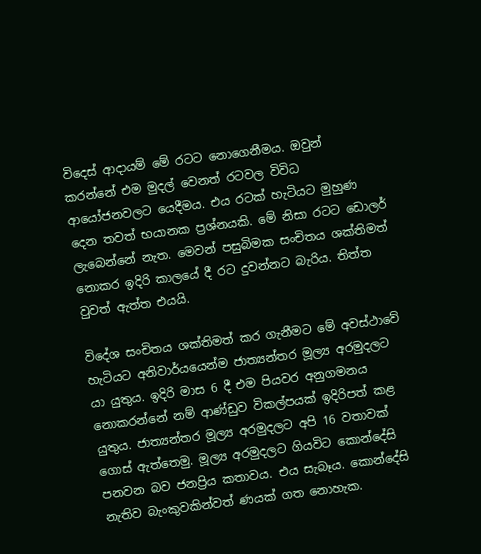විදෙස් ආදායම් මේ රටට නොගෙනීමය. ඔවුන් කරන්නේ එම මුදල් වෙනත් රටවල විවිධ ආයෝජනවලට යෙදීමය. එය රටක් හැටියට මුහුණ දෙන තවත් භයානක ප්‍රශ්නයකි. මේ නිසා රටට ඩොලර් ලැබෙන්නේ නැත. මෙවන් පසුබිමක සංචිතය ශක්තිමත් නොකර ඉදිරි කාලයේ දී රට දුවන්නට බැරිය. තිත්ත වුවත් ඇත්ත එයයි.

විදේශ සංචිතය ශක්තිමත් කර ගැනීමට මේ අවස්ථාවේ හැටියට අනිවාර්යයෙන්ම ජාත්‍යන්තර මූල්‍ය අරමුදලට යා යුතුය. ඉදිරි මාස 6 දී එම පියවර අනුගමනය නොකරන්නේ නම් ආණ්ඩුව විකල්පයක් ඉදිරිපත් කළ යුතුය. ජාත්‍යන්තර මූල්‍ය අරමුදලට අපි 16 වතාවක් ගොස් ඇත්තෙමු. මූල්‍ය අරමුදලට ගියවිට කොන්දේසි පනවන බව ජනප්‍රිය කතාවය. එය සැබෑය. කොන්දේසි නැතිව බැංකුවකින්වත් ණයක් ගත නොහැක.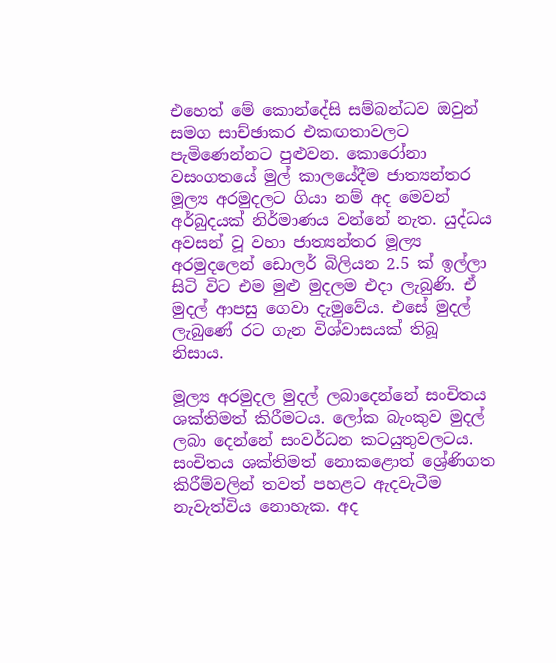එහෙත් මේ කොන්දේසි සම්බන්ධව ඔවුන් සමග සාච්ඡාකර එකඟතාවලට පැමිණෙන්නට පුළුවන. කොරෝනා වසංගතයේ මුල් කාලයේදීම ජාත්‍යන්තර මූල්‍ය අරමුදලට ගියා නම් අද මෙවන් අර්බුදයක් නිර්මාණය වන්නේ නැත. යුද්ධය අවසන් වූ වහා ජාත්‍යන්තර මූල්‍ය අරමුදලෙන් ඩොලර් බිලියන 2.5 ක් ඉල්ලා සිටි විට එම මුළු මුදලම එදා ලැබුණි. ඒ මුදල් ආපසු ගෙවා දැමුවේය. එසේ මුදල් ලැබුණේ රට ගැන විශ්වාසයක් තිබූ නිසාය.

මූල්‍ය අරමුදල මුදල් ලබාදෙන්නේ සංචිතය ශක්තිමත් කිරීමටය. ලෝක බැංකුව මුදල් ලබා දෙන්නේ සංවර්ධන කටයුතුවලටය. සංචිතය ශක්තිමත් නොකළොත් ශ්‍රේණිගත කිරීම්වලින් තවත් පහළට ඇදවැටීම නැවැත්විය නොහැක. අද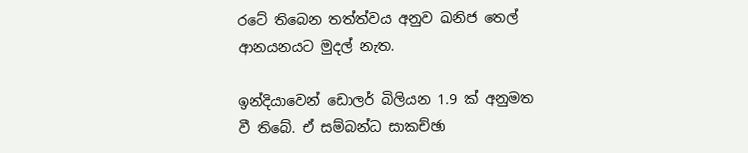රටේ තිබෙන තත්ත්වය අනුව ඛනිජ තෙල් ආනයනයට මුදල් නැත.

ඉන්දියාවෙන් ඩොලර් බිලියන 1.9 ක් අනුමත වී තිබේ. ඒ සම්බන්ධ සාකච්ඡා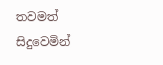තවමත් සිදුවෙමින්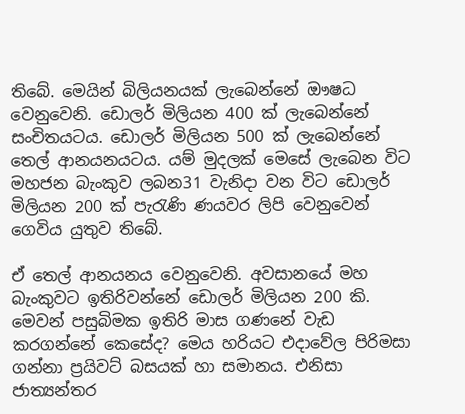තිබේ. මෙයින් බිලියනයක් ලැබෙන්නේ ඖෂධ වෙනුවෙනි. ඩොලර් මිලියන 400 ක් ලැබෙන්නේ සංචිතයටය. ඩොලර් මිලියන 500 ක් ලැබෙන්නේ තෙල් ආනයනයටය. යම් මුදලක් මෙසේ ලැබෙන විට මහජන බැංකුව ලබන31 වැනිදා වන විට ඩොලර් මිලියන 200 ක් පැරැණි ණයවර ලිපි වෙනුවෙන් ගෙවිය යුතුව තිබේ.

ඒ තෙල් ආනයනය වෙනුවෙනි. අවසානයේ මහ බැංකුවට ඉතිරිවන්නේ ඩොලර් මිලියන 200 කි. මෙවන් පසුබිමක ඉතිරි මාස ගණනේ වැඩ කරගන්නේ කෙසේද? මෙය හරියට එදාවේල පිරිමසා ගන්නා ප්‍රයිවට් බසයක් හා සමානය. එනිසා ජාත්‍යන්තර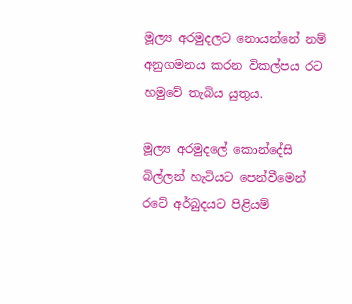මූල්‍ය අරමුදලට නොයන්නේ නම් අනුගමනය කරන විකල්පය රට හමුවේ තැබිය යුතුය.

මූල්‍ය අරමුදලේ කොන්දේසි බිල්ලන් හැටියට පෙන්වීමෙන් රටේ අර්බුදයට පිළියම්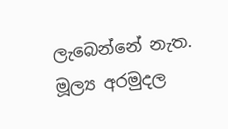ලැබෙන්නේ නැත. මූල්‍ය අරමුදල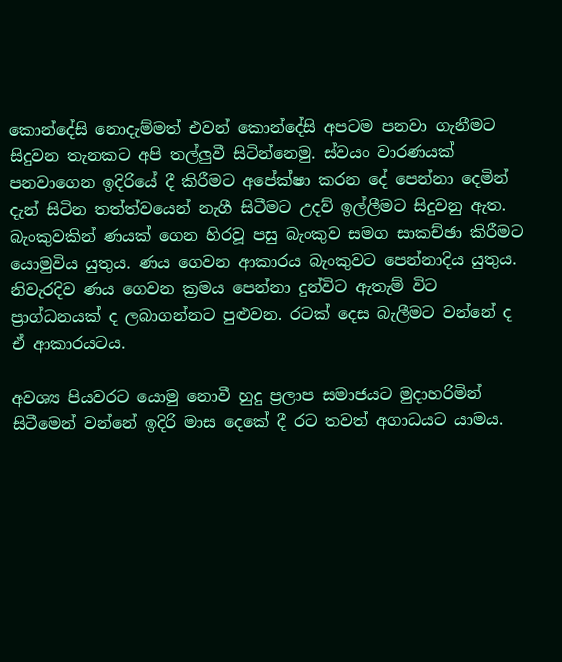කොන්දේසි නොදැම්මත් එවන් කොන්දේසි අපටම පනවා ගැනීමට සිදුවන තැනකට අපි තල්ලුවී සිටින්නෙමු. ස්වයං වාරණයක් පනවාගෙන ඉදිරියේ දී කිරීමට අපේක්ෂා කරන දේ පෙන්නා දෙමින් දැන් සිටින තත්ත්වයෙන් නැගී සිටීමට උදව් ඉල්ලීමට සිදුවනු ඇත. බැංකුවකින් ණයක් ගෙන හිරවූ පසු බැංකුව සමග සාකච්ඡා කිරීමට යොමුවිය යුතුය. ණය ගෙවන ආකාරය බැංකුවට පෙන්නාදිය යුතුය. නිවැරදිව ණය ගෙවන ක්‍රමය පෙන්නා දුන්විට ඇතැම් විට ප්‍රාග්ධනයක් ද ලබාගන්නට පුළුවන. රටක් දෙස බැලීමට වන්නේ ද ඒ ආකාරයටය.

අවශ්‍ය පියවරට යොමු නොවී හුදු ප්‍රලාප සමාජයට මුදාහරිමින් සිටීමෙන් වන්නේ ඉදිරි මාස දෙකේ දී රට තවත් අගාධයට යාමය.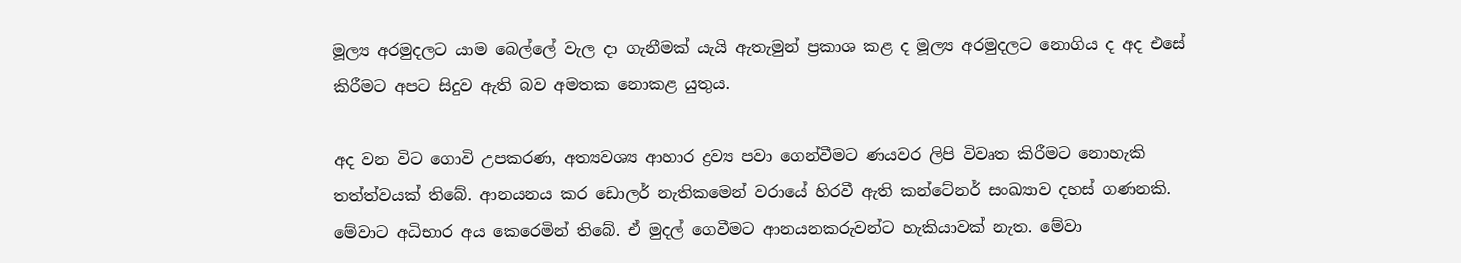මූල්‍ය අරමුදලට යාම බෙල්ලේ වැල දා ගැනීමක් යැයි ඇතැමුන් ප්‍රකාශ කළ ද මූල්‍ය අරමුදලට නොගිය ද අද එසේ කිරීමට අපට සිදුව ඇති බව අමතක නොකළ යුතුය.

අද වන විට ගොවි උපකරණ, අත්‍යවශ්‍ය ආහාර ද්‍රව්‍ය පවා ගෙන්වීමට ණයවර ලිපි විවෘත කිරීමට නොහැකි තත්ත්වයක් තිබේ. ආනයනය කර ඩොලර් නැතිකමෙන් වරායේ හිරවී ඇති කන්ටේනර් සංඛ්‍යාව දහස් ගණනකි. මේවාට අධිභාර අය කෙරෙමින් තිබේ. ඒ මුදල් ගෙවීමට ආනයනකරුවන්ට හැකියාවක් නැත. මේවා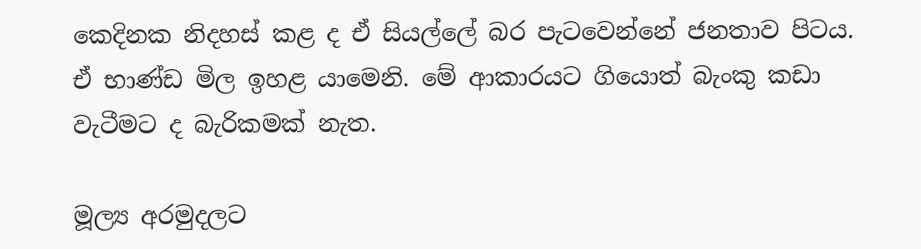කෙදිනක නිදහස් කළ ද ඒ සියල්ලේ බර පැටවෙන්නේ ජනතාව පිටය. ඒ භාණ්ඩ මිල ඉහළ යාමෙනි. මේ ආකාරයට ගියොත් බැංකු කඩා වැටීමට ද බැරිකමක් නැත.

මූල්‍ය අරමුදලට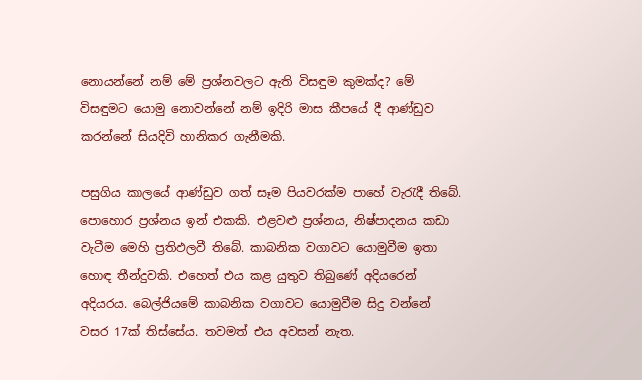නොයන්නේ නම් මේ ප්‍රශ්නවලට ඇති විසඳුම කුමක්ද? මේ විසඳුමට යොමු නොවන්නේ නම් ඉදිරි මාස කීපයේ දී ආණ්ඩුව කරන්නේ සියදිවි හානිකර ගැනීමකි.

පසුගිය කාලයේ ආණ්ඩුව ගත් සෑම පියවරක්ම පාහේ වැරැදී තිබේ. පොහොර ප්‍රශ්නය ඉන් එකකි. එළවළු ප්‍රශ්නය, නිෂ්පාදනය කඩා වැටීම මෙහි ප්‍රතිඵලවී තිබේ. කාබනික වගාවට යොමුවීම ඉතා හොඳ තීන්දුවකි. එහෙත් එය කළ යුතුව තිබුණේ අදියරෙන් අදියරය. බෙල්ජියමේ කාබනික වගාවට යොමුවීම සිදු වන්නේ වසර 17ක් තිස්සේය. තවමත් එය අවසන් නැත.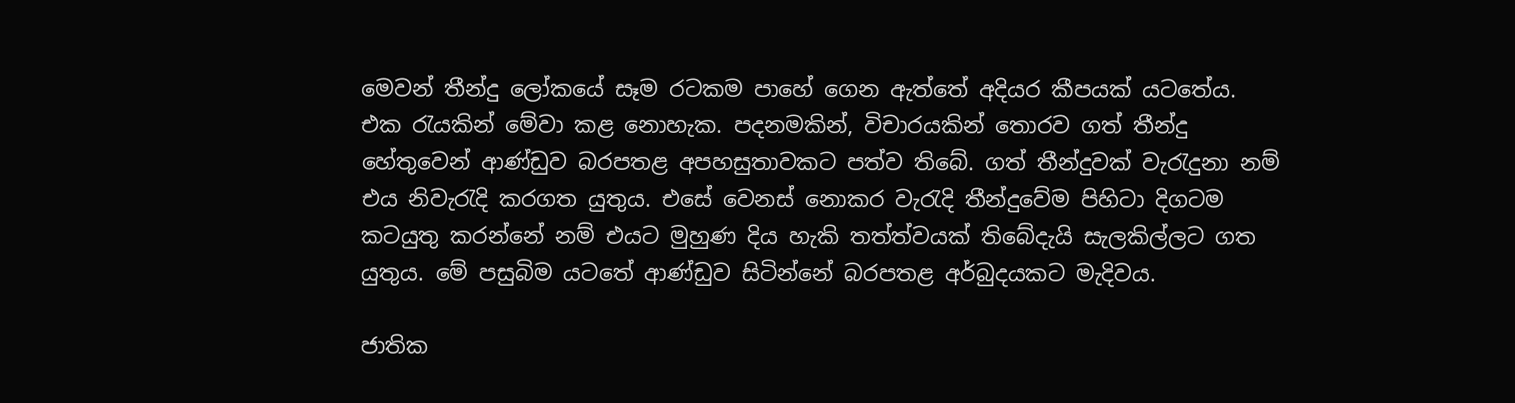මෙවන් තීන්දු ලෝකයේ සෑම රටකම පාහේ ගෙන ඇත්තේ අදියර කීපයක් යටතේය. එක රැයකින් මේවා කළ නොහැක. පදනමකින්, විචාරයකින් තොරව ගත් තීන්දු හේතුවෙන් ආණ්ඩුව බරපතළ අපහසුතාවකට පත්ව තිබේ. ගත් තීන්දුවක් වැරැදුනා නම් එය නිවැරැදි කරගත යුතුය. එසේ වෙනස් නොකර වැරැදි තීන්දුවේම පිහිටා දිගටම කටයුතු කරන්නේ නම් එයට මුහුණ දිය හැකි තත්ත්වයක් තිබේදැයි සැලකිල්ලට ගත යුතුය. මේ පසුබිම යටතේ ආණ්ඩුව සිටින්නේ බරපතළ අර්බුදයකට මැදිවය.

ජාතික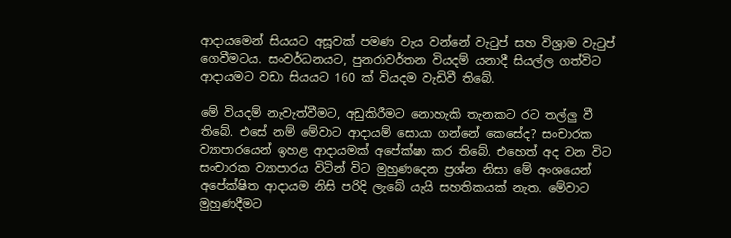ආදායමෙන් සියයට අසූවක් පමණ වැය වන්නේ වැටුප් සහ විශ්‍රාම වැටුප් ගෙවීමටය. සංවර්ධනයට, පුනරාවර්තන වියදම් යනාදී සියල්ල ගත්විට ආදායමට වඩා සියයට 160 ක් වියදම වැඩිවී තිබේ.

මේ වියදම් නැවැත්වීමට, අඩුකිරීමට නොහැකි තැනකට රට තල්ලු වී තිබේ. එසේ නම් මේවාට ආදායම් සොයා ගන්නේ කෙසේද? සංචාරක ව්‍යාපාරයෙන් ඉහළ ආදායමක් අපේක්ෂා කර තිබේ. එහෙත් අද වන විට සංචාරක ව්‍යාපාරය විටින් විට මුහුණදෙන ප්‍රශ්න නිසා මේ අංශයෙන් අපේක්ෂිත ආදායම නිසි පරිදි ලැබේ යැයි සහතිකයක් නැත. මේවාට මුහුණදීමට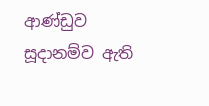ආණ්ඩුව සූදානම්ව ඇති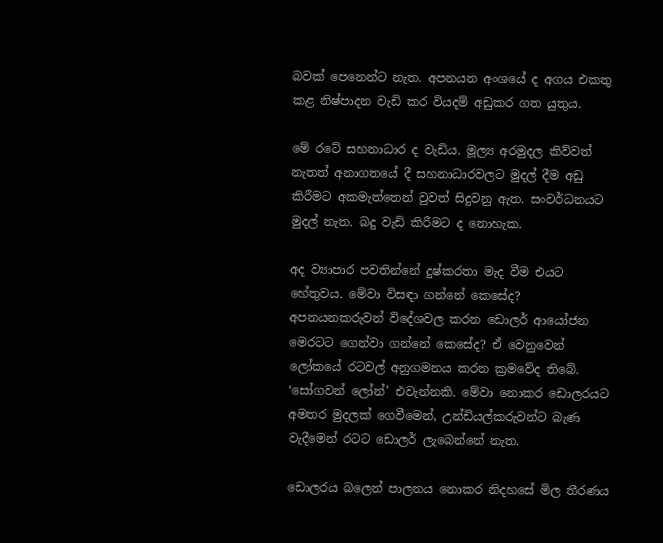බවක් පෙනෙන්ට නැත. අපනයන අංශයේ ද අගය එකතු කළ නිෂ්පාදන වැඩි කර වියදම් අඩුකර ගත යුතුය.

මේ රටේ සහනාධාර ද වැඩිය. මූල්‍ය අරමුදල කිව්වත් නැතත් අනාගතයේ දී සහනාධාරවලට මුදල් දීම අඩු කිරීමට අකමැත්තෙන් වුවත් සිදුවනු ඇත. සංවර්ධනයට මුදල් නැත. බදු වැඩි කිරීමට ද නොහැක.

අද ව්‍යාපාර පවතින්නේ දුෂ්කරතා මැද වීම එයට හේතුවය. මේවා විසඳා ගන්නේ කෙසේද? අපනයනකරුවන් විදේශවල කරන ඩොලර් ආයෝජන මෙරටට ගෙන්වා ගන්නේ කෙසේද? ඒ වෙනුවෙන් ලෝකයේ රටවල් අනුගමනය කරන ක්‍රමවේද තිබේ. ‘සෝගවන් ලෝන්’ එවැන්නකි. මේවා නොකර ඩොලරයට අමතර මුදලක් ගෙවීමෙන්, උන්ඩියල්කරුවන්ට බැණ වැදීමෙන් රටට ඩොලර් ලැබෙන්නේ නැත.

ඩොලරය බලෙන් පාලනය නොකර නිදහසේ මිල තීරණය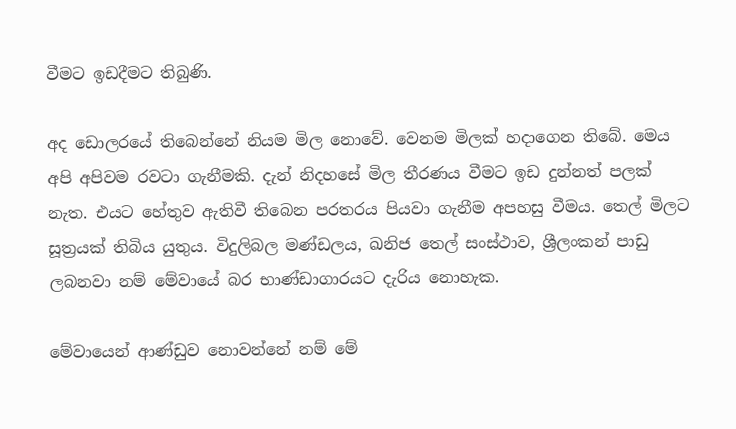වීමට ඉඩදීමට තිබුණි.

අද ඩොලරයේ තිබෙන්නේ නියම මිල නොවේ. වෙනම මිලක් හදාගෙන තිබේ. මෙය අපි අපිවම රවටා ගැනීමකි. දැන් නිදහසේ මිල තීරණය වීමට ඉඩ දුන්නත් පලක් නැත. එයට හේතුව ඇතිවී තිබෙන පරතරය පියවා ගැනීම අපහසු වීමය. තෙල් මිලට සූත්‍රයක් තිබිය යුතුය. විදුලිබල මණ්ඩලය, ඛනිජ තෙල් සංස්ථාව, ශ්‍රීලංකන් පාඩු ලබනවා නම් මේවායේ බර භාණ්ඩාගාරයට දැරිය නොහැක.

මේවායෙන් ආණ්ඩුව නොවන්නේ නම් මේ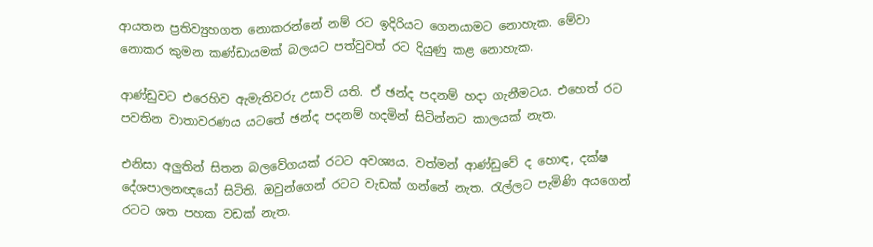ආයතන ප්‍රතිව්‍යුහගත නොකරන්නේ නම් රට ඉදිරියට ගෙනයාමට නොහැක. මේවා නොකර කුමන කණ්ඩායමක් බලයට පත්වුවත් රට දියුණු කළ නොහැක.

ආණ්ඩුවට එරෙහිව ඇමැතිවරු උසාවි යති. ඒ ඡන්ද පදනම් හදා ගැනීමටය. එහෙත් රට පවතින වාතාවරණය යටතේ ඡන්ද පදනම් හදමින් සිටින්නට කාලයක් නැත.

එනිසා අලුතින් සිතන බලවේගයක් රටට අවශ්‍යය. වත්මන් ආණ්ඩුවේ ද හොඳ, දක්ෂ දේශපාලනඥයෝ සිටිති. ඔවුන්ගෙන් රටට වැඩක් ගන්නේ නැත. රැල්ලට පැමිණි අයගෙන් රටට ශත පහක වඩක් නැත.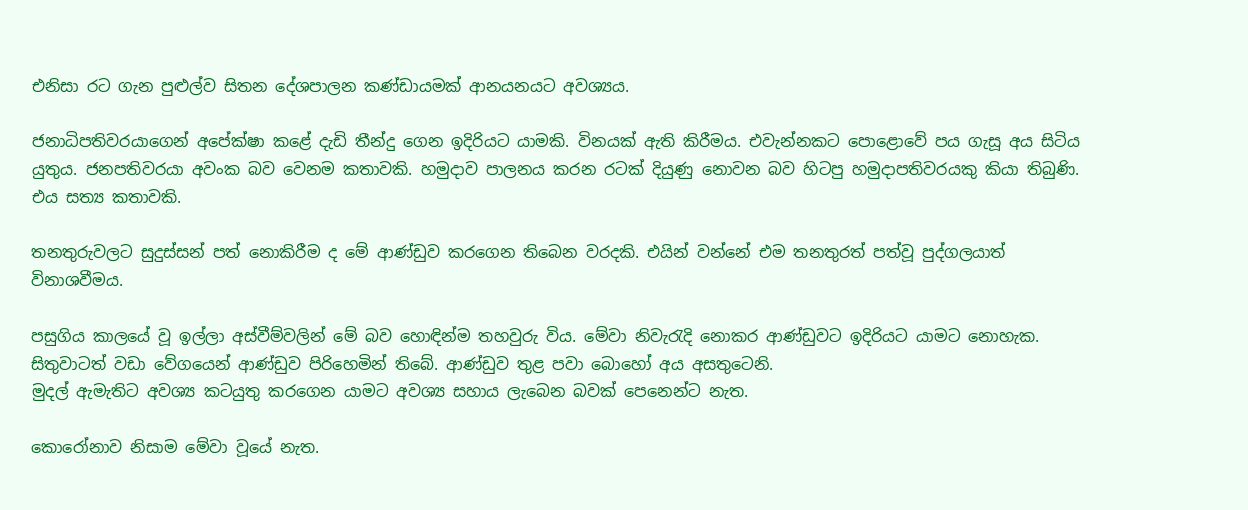එනිසා රට ගැන පුළුල්ව සිතන දේශපාලන කණ්ඩායමක් ආනයනයට අවශ්‍යය.

ජනාධිපතිවරයාගෙන් අපේක්ෂා කළේ දැඩි තීන්දු ගෙන ඉදිරියට යාමකි. විනයක් ඇති කිරීමය. එවැන්නකට පොළොවේ පය ගැසූ අය සිටිය යුතුය. ජනපතිවරයා අවංක බව වෙනම කතාවකි. හමුදාව පාලනය කරන රටක් දියුණු නොවන බව හිටපු හමුදාපතිවරයකු කියා තිබුණි. එය සත්‍ය කතාවකි.

තනතුරුවලට සුදුස්සන් පත් නොකිරීම ද මේ ආණ්ඩුව කරගෙන තිබෙන වරදකි. එයින් වන්නේ එම තනතුරත් පත්වූ පුද්ගලයාත් විනාශවීමය.

පසුගිය කාලයේ වූ ඉල්ලා අස්වීම්වලින් මේ බව හොඳින්ම තහවුරු විය. මේවා නිවැරැදි නොකර ආණ්ඩුවට ඉදිරියට යාමට නොහැක. සිතුවාටත් වඩා වේගයෙන් ආණ්ඩුව පිරිහෙමින් තිබේ. ආණ්ඩුව තුළ පවා බොහෝ අය අසතුටෙනි.
මුදල් ඇමැතිට අවශ්‍ය කටයුතු කරගෙන යාමට අවශ්‍ය සහාය ලැබෙන බවක් පෙනෙන්ට නැත.

කොරෝනාව නිසාම මේවා වූයේ නැත.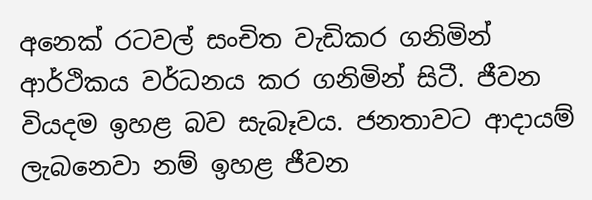අනෙක් රටවල් සංචිත වැඩිකර ගනිමින් ආර්ථිකය වර්ධනය කර ගනිමින් සිටී. ජීවන වියදම ඉහළ බව සැබෑවය. ජනතාවට ආදායම් ලැබනෙවා නම් ඉහළ ජීවන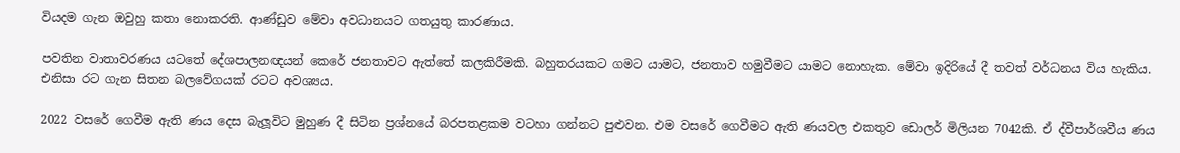වියදම ගැන ඔවුහු කතා නොකරති. ආණ්ඩුව මේවා අවධානයට ගතයුතු කාරණාය.

පවතින වාතාවරණය යටතේ දේශපාලනඥයන් කෙරේ ජනතාවට ඇත්තේ කලකිරීමකි. බහුතරයකට ගමට යාමට, ජනතාව හමුවීමට යාමට නොහැක. මේවා ඉදිරියේ දී තවත් වර්ධනය විය හැකිය. එනිසා රට ගැන සිතන බලවේගයක් රටට අවශ්‍යය.

2022 වසරේ ගෙවීම ඇති ණය දෙස බැලූවිට මුහුණ දී සිටින ප්‍රශ්නයේ බරපතළකම වටහා ගන්නට පුළුවන. එම වසරේ ගෙවීමට ඇති ණයවල එකතුව ඩොලර් මිලියන 7042කි. ඒ ද්වීපාර්ශවීය ණය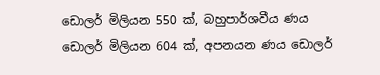ඩොලර් මිලියන 550 ක්, බහුපාර්ශවීය ණය ඩොලර් මිලියන 604 ක්, අපනයන ණය ඩොලර්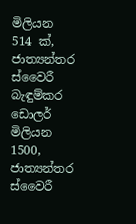මිලියන 514 ක්, ජාත්‍යන්තර ස්වෛරී බැඳුම්කර ඩොලර් මිලියන 1500, ජාත්‍යන්තර ස්වෛරී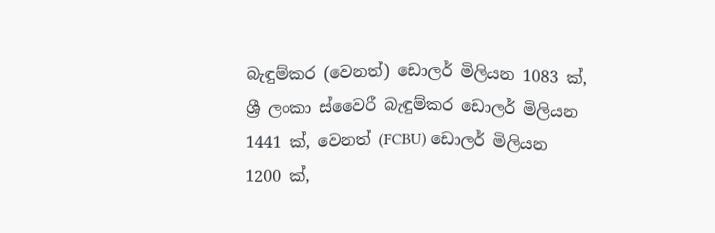බැඳුම්කර (වෙනත්) ඩොලර් මිලියන 1083 ක්, ශ්‍රී ලංකා ස්වෛරී බැඳුම්කර ඩොලර් මිලියන 1441 ක්, වෙනත් (FCBU) ඩොලර් මිලියන 1200 ක්,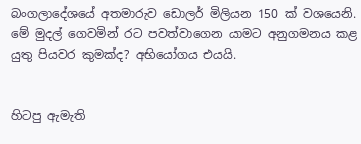බංගලාදේශයේ අතමාරුව ඩොලර් මිලියන 150 ක් වශයෙනි. මේ මුදල් ගෙවමින් රට පවත්වාගෙන යාමට අනුගමනය කළ යුතු පියවර කුමක්ද? අභියෝගය එයයි.


හිටපු ඇමැති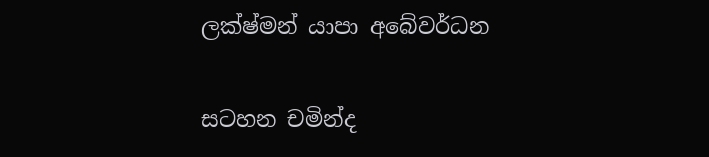ලක්ෂ්මන් යාපා අබේවර්ධන

සටහන චමින්ද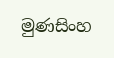මුණසිංහ